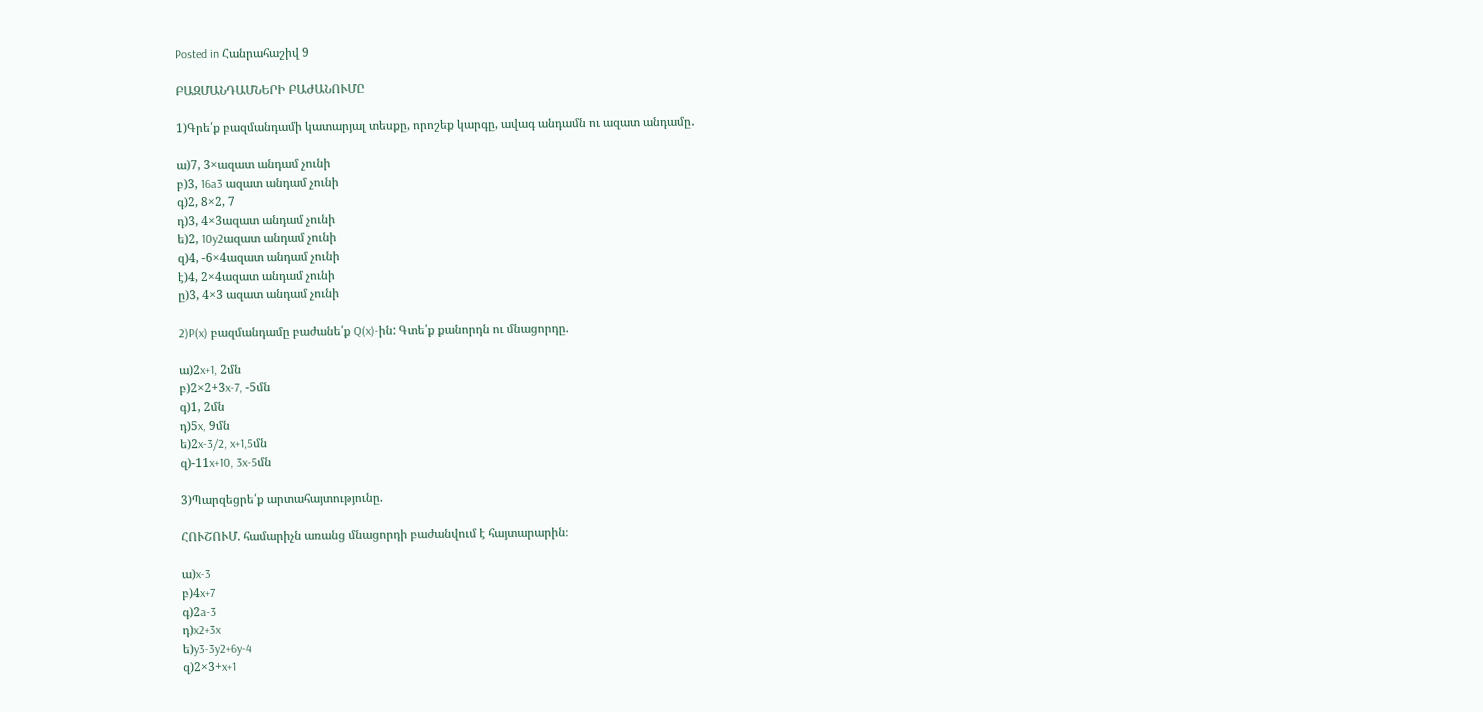Posted in Հանրահաշիվ 9

ԲԱԶՄԱՆԴԱՄՆԵՐԻ ԲԱԺԱՆՈՒՄԸ

1)Գրե՛ք բազմանդամի կատարյալ տեսքը, որոշեք կարգը, ավագ անդամն ու ազատ անդամը․

ա)7, 3×ազատ անդամ չունի
բ)3, 16a3 ազատ անդամ չունի
գ)2, 8×2, 7
դ)3, 4×3ազատ անդամ չունի
ե)2, 10y2ազատ անդամ չունի
զ)4, -6×4ազատ անդամ չունի
է)4, 2×4ազատ անդամ չունի
ը)3, 4×3 ազատ անդամ չունի

2)P(x) բազմանդամը բաժանե՛ք Q(x)-ին: Գտե՛ք քանորդն ու մնացորդը.

ա)2x+1, 2մն
բ)2×2+3x-7, -5մն
գ)1, 2մն
դ)5x, 9մն
ե)2x-3/2, x+1,5մն
զ)-11x+10, 3x-5մն

3)Պարզեցրե՛ք արտահայտությունը.

ՀՈՒՇՈՒՄ. համարիչն առանց մնացորդի բաժանվում է հայտարարին։

ա)x-3
բ)4x+7
գ)2a-3
դ)x2+3x
ե)y3-3y2+6y-4
զ)2×3+x+1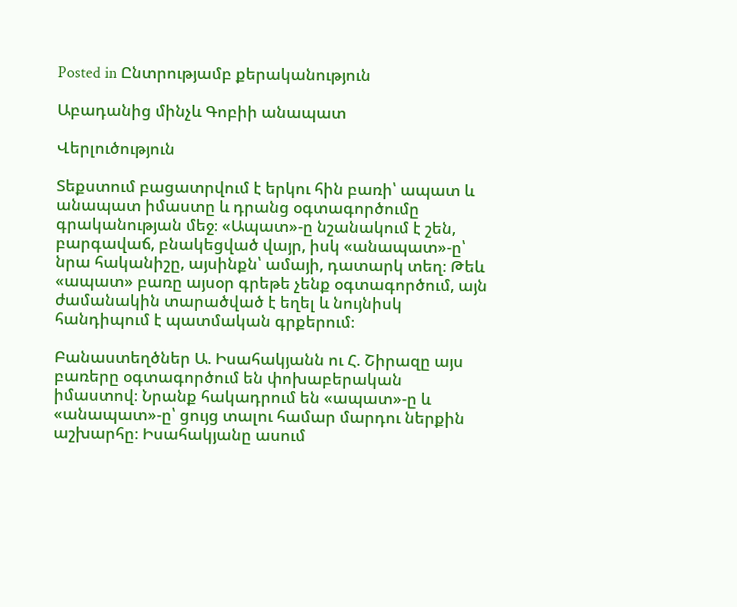Posted in Ընտրությամբ քերականություն

Աբադանից մինչև Գոբիի անապատ

Վերլուծություն

Տեքստում բացատրվում է երկու հին բառի՝ ապատ և անապատ իմաստը և դրանց օգտագործումը գրականության մեջ։ «Ապատ»-ը նշանակում է շեն, բարգավաճ, բնակեցված վայր, իսկ «անապատ»-ը՝ նրա հականիշը, այսինքն՝ ամայի, դատարկ տեղ։ Թեև «ապատ» բառը այսօր գրեթե չենք օգտագործում, այն ժամանակին տարածված է եղել և նույնիսկ հանդիպում է պատմական գրքերում։

Բանաստեղծներ Ա. Իսահակյանն ու Հ. Շիրազը այս բառերը օգտագործում են փոխաբերական իմաստով։ Նրանք հակադրում են «ապատ»-ը և «անապատ»-ը՝ ցույց տալու համար մարդու ներքին աշխարհը։ Իսահակյանը ասում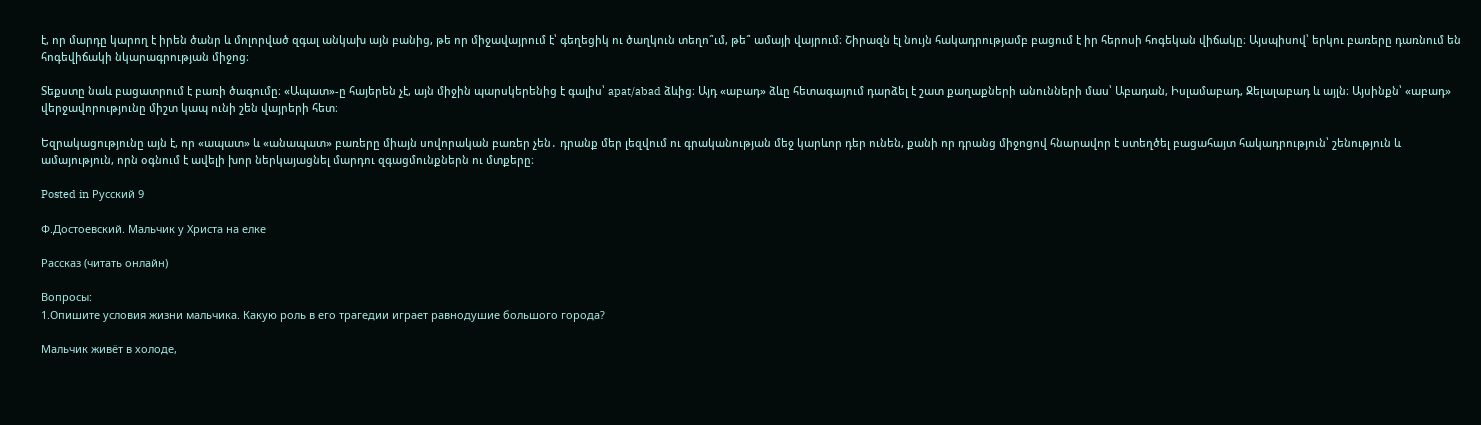է, որ մարդը կարող է իրեն ծանր և մոլորված զգալ անկախ այն բանից, թե որ միջավայրում է՝ գեղեցիկ ու ծաղկուն տեղո՞ւմ, թե՞ ամայի վայրում։ Շիրազն էլ նույն հակադրությամբ բացում է իր հերոսի հոգեկան վիճակը։ Այսպիսով՝ երկու բառերը դառնում են հոգեվիճակի նկարագրության միջոց։

Տեքստը նաև բացատրում է բառի ծագումը։ «Ապատ»-ը հայերեն չէ, այն միջին պարսկերենից է գալիս՝ apat/abad ձևից։ Այդ «աբադ» ձևը հետագայում դարձել է շատ քաղաքների անունների մաս՝ Աբադան, Իսլամաբադ, Ջելալաբադ և այլն։ Այսինքն՝ «աբադ» վերջավորությունը միշտ կապ ունի շեն վայրերի հետ։

Եզրակացությունը այն է, որ «ապատ» և «անապատ» բառերը միայն սովորական բառեր չեն․ դրանք մեր լեզվում ու գրականության մեջ կարևոր դեր ունեն, քանի որ դրանց միջոցով հնարավոր է ստեղծել բացահայտ հակադրություն՝ շենություն և ամայություն, որն օգնում է ավելի խոր ներկայացնել մարդու զգացմունքներն ու մտքերը։

Posted in Русский 9

Ф.Достоевский. Мальчик у Христа на елке

Рассказ (читать онлайн)

Вопросы:
1.Опишите условия жизни мальчика. Какую роль в его трагедии играет равнодушие большого города?

Мальчик живёт в холоде,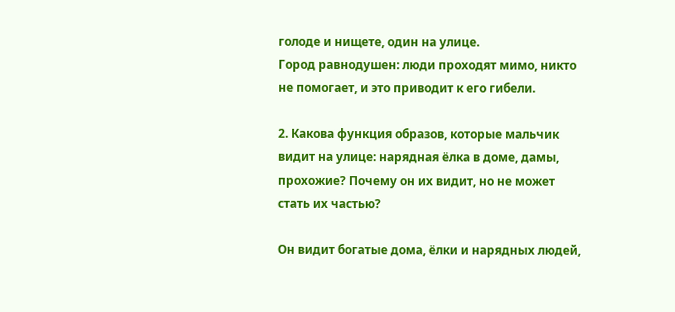голоде и нищете, один на улице.
Город равнодушен: люди проходят мимо, никто не помогает, и это приводит к его гибели.

2. Какова функция образов, которые мальчик видит на улице: нарядная ёлка в доме, дамы, прохожие? Почему он их видит, но не может стать их частью?

Он видит богатые дома, ёлки и нарядных людей,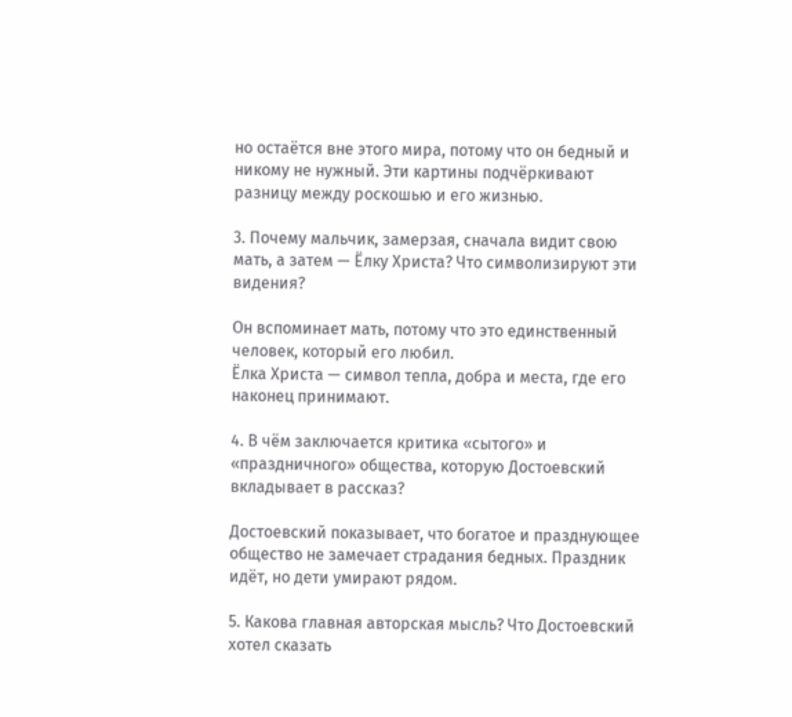но остаётся вне этого мира, потому что он бедный и никому не нужный. Эти картины подчёркивают разницу между роскошью и его жизнью.

3. Почему мальчик, замерзая, сначала видит свою мать, а затем — Ёлку Христа? Что символизируют эти видения?

Он вспоминает мать, потому что это единственный человек, который его любил.
Ёлка Христа — символ тепла, добра и места, где его наконец принимают.

4. В чём заключается критика «сытого» и «праздничного» общества, которую Достоевский вкладывает в рассказ?

Достоевский показывает, что богатое и празднующее общество не замечает страдания бедных. Праздник идёт, но дети умирают рядом.

5. Какова главная авторская мысль? Что Достоевский хотел сказать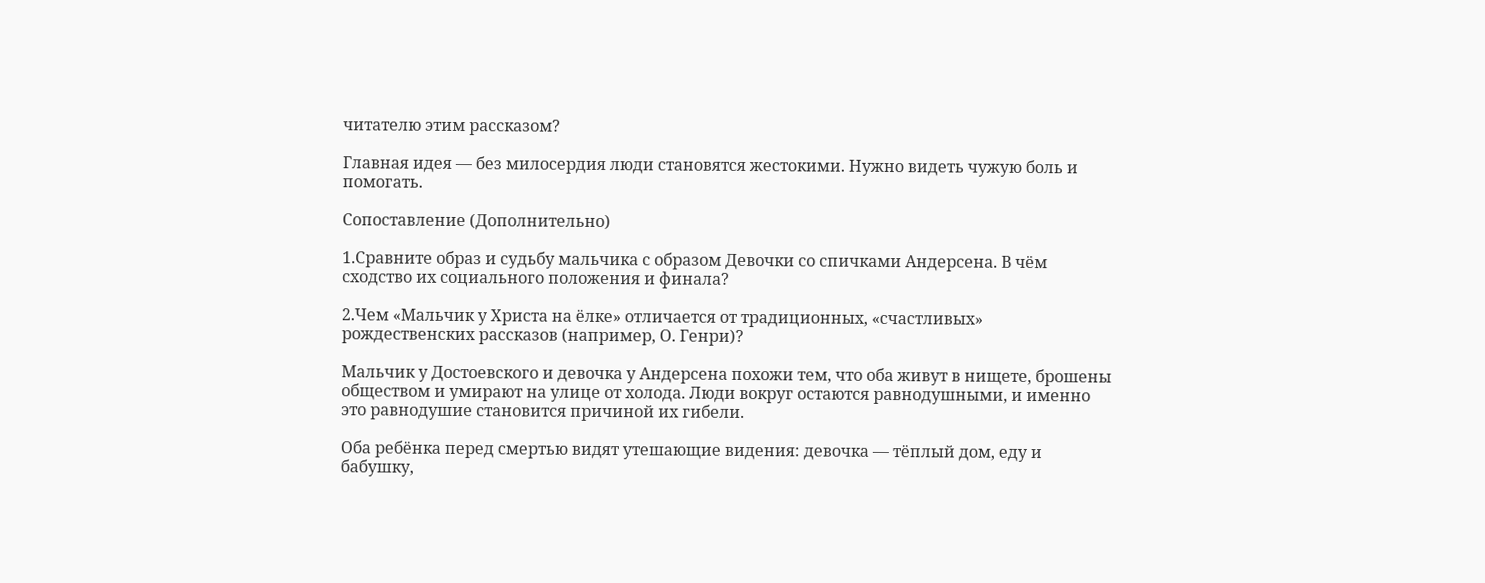читателю этим рассказом?

Главная идея — без милосердия люди становятся жестокими. Нужно видеть чужую боль и помогать.

Сопоставление (Дополнительно)

1.Сравните образ и судьбу мальчика с образом Девочки со спичками Андерсена. В чём сходство их социального положения и финала?

2.Чем «Мальчик у Христа на ёлке» отличается от традиционных, «счастливых» рождественских рассказов (например, О. Генри)?

Мальчик у Достоевского и девочка у Андерсена похожи тем, что оба живут в нищете, брошены обществом и умирают на улице от холода. Люди вокруг остаются равнодушными, и именно это равнодушие становится причиной их гибели.

Оба ребёнка перед смертью видят утешающие видения: девочка — тёплый дом, еду и бабушку,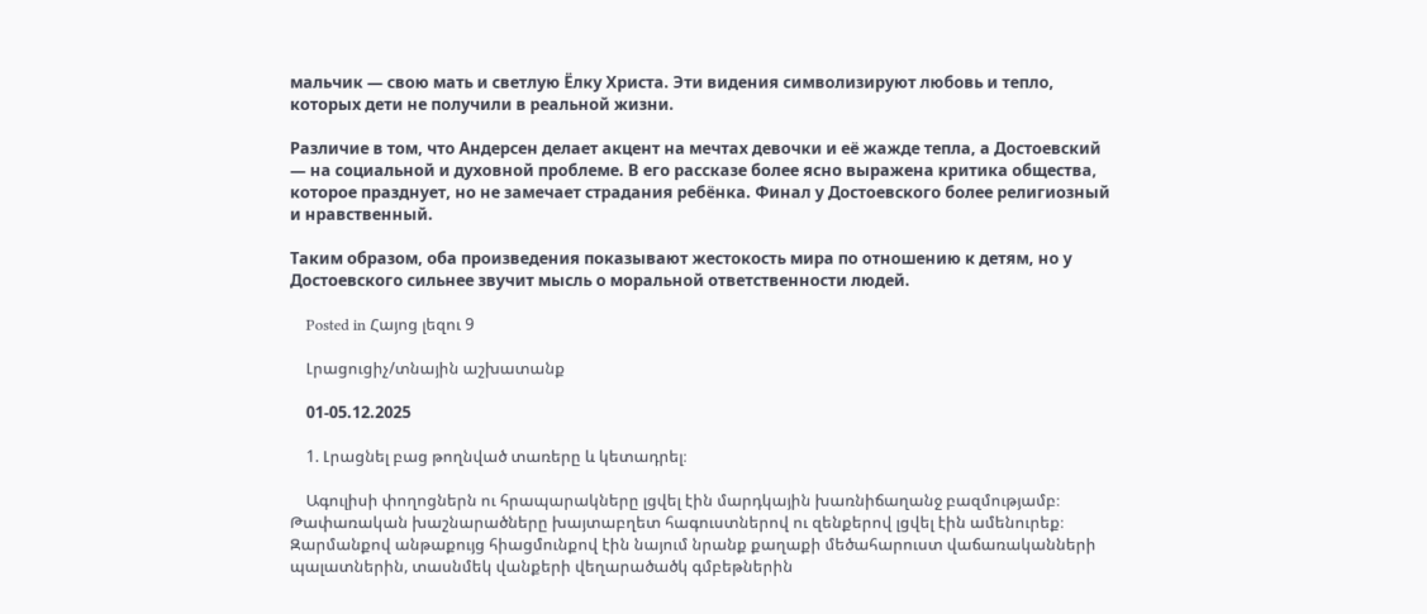мальчик — свою мать и светлую Ёлку Христа. Эти видения символизируют любовь и тепло, которых дети не получили в реальной жизни.

Различие в том, что Андерсен делает акцент на мечтах девочки и её жажде тепла, а Достоевский — на социальной и духовной проблеме. В его рассказе более ясно выражена критика общества, которое празднует, но не замечает страдания ребёнка. Финал у Достоевского более религиозный и нравственный.

Таким образом, оба произведения показывают жестокость мира по отношению к детям, но у Достоевского сильнее звучит мысль о моральной ответственности людей.

    Posted in Հայոց լեզու 9

    Լրացուցիչ/տնային աշխատանք

    01-05.12.2025

    1. Լրացնել բաց թողնված տառերը և կետադրել։

    Ագուլիսի փողոցներն ու հրապարակները լցվել էին մարդկային խառնիճաղանջ բազմությամբ։ Թափառական խաշնարածները խայտաբղետ հագուստներով ու զենքերով լցվել էին ամենուրեք։ Զարմանքով անթաքույց հիացմունքով էին նայում նրանք քաղաքի մեծահարուստ վաճառականների պալատներին, տասնմեկ վանքերի վեղարածածկ գմբեթներին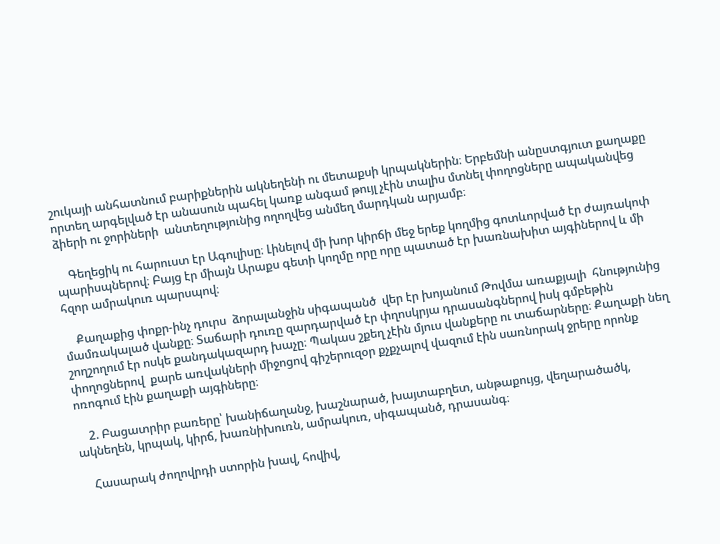շուկայի անհատնում բարիքներին ակնեղենի ու մետաքսի կրպակներին։ Երբեմնի անըստգյուտ քաղաքը որտեղ արգելված էր անասուն պահել կառք անգամ թույլ չէին տալիս մտնել փողոցները ապականվեց ձիերի ու ջորիների  անտեղությունից ողողվեց անմեղ մարդկան արյամբ։

    Գեղեցիկ ու հարուստ էր Ագուլիսը։ Լինելով մի խոր կիրճի մեջ երեք կողմից գոտևորված էր ժայռակոփ պարիսպներով։ Բայց էր միայն Արաքս գետի կողմը որը որը պատած էր խառնախիտ այգիներով և մի հզոր ամրակուռ պարսպով։

    Քաղաքից փոքր-ինչ դուրս  ձորալանջին սիգապանծ  վեր էր խոյանում Թովմա առաքյալի  հնությունից մամռակալած վանքը։ Տաճարի դուռը զարդարված էր փղոսկրյա դրասանգներով իսկ գմբեթին շողշողում էր ոսկե քանդակազարդ խաչը։ Պակաս շքեղ չէին մյուս վանքերը ու տաճարները։ Քաղաքի նեղ փողոցներով  քարե առվակների միջոցով գիշերուզօր քչքչալով վազում էին սառնորակ ջրերը որոնք ոռոգում էին քաղաքի այգիները։

    2. Բացատրիր բառերը՝ խանիճաղանջ, խաշնարած, խայտաբղետ, անթաքույց, վեղարածածկ, ակնեղեն, կրպակ, կիրճ, խառնիխուռն, ամրակուռ, սիգապանծ, դրասանգ։

    Հասարակ ժողովրդի ստորին խավ, հովիվ,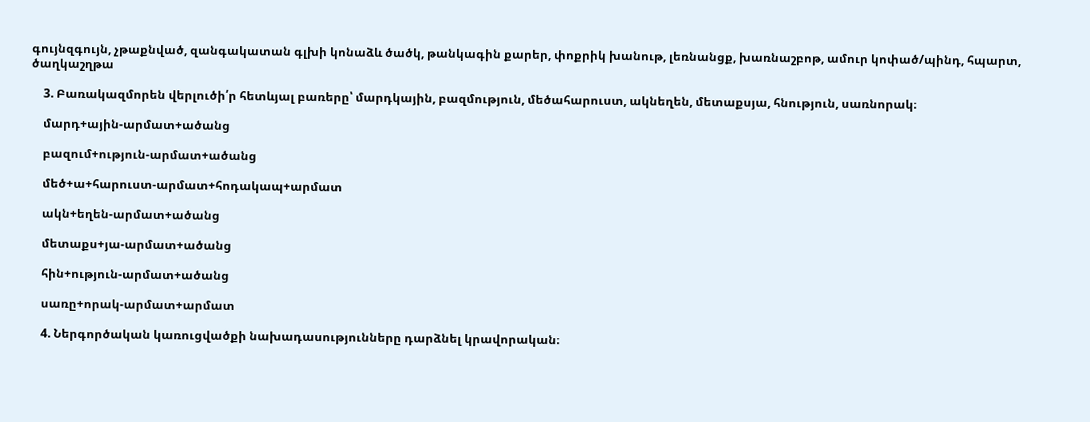գույնզգույն, չթաքնված, զանգակատան գլխի կոնաձև ծածկ, թանկագին քարեր, փոքրիկ խանութ, լեռնանցք, խառնաշբոթ, ամուր կոփած/պինդ, հպարտ, ծաղկաշղթա

    3. Բառակազմորեն վերլուծի՛ր հետևյալ բառերը՝ մարդկային, բազմություն, մեծահարուստ, ակնեղեն, մետաքսյա, հնություն, սառնորակ։

    մարդ+ային-արմատ+ածանց

    բազում+ություն-արմատ+ածանց

    մեծ+ա+հարուստ-արմատ+հոդակապ+արմատ

    ակն+եղեն-արմատ+ածանց

    մետաքս+յա-արմատ+ածանց

    հին+ություն-արմատ+ածանց

    սառը+որակ-արմատ+արմատ

    4. Ներգործական կառուցվածքի նախադասությունները դարձնել կրավորական։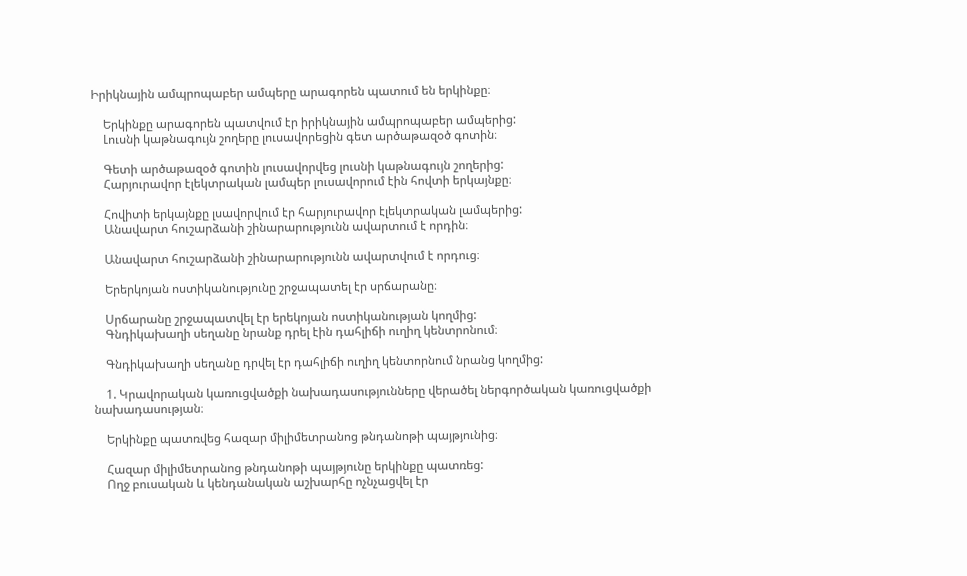Իրիկնային ամպրոպաբեր ամպերը արագորեն պատում են երկինքը։

    Երկինքը արագորեն պատվում էր իրիկնային ամպրոպաբեր ամպերից:
    Լուսնի կաթնագույն շողերը լուսավորեցին գետ արծաթազօծ գոտին։

    Գետի արծաթազօծ գոտին լուսավորվեց լուսնի կաթնագույն շողերից:
    Հարյուրավոր էլեկտրական լամպեր լուսավորում էին հովտի երկայնքը։

    Հովիտի երկայնքը լսավորվում էր հարյուրավոր էլեկտրական լամպերից:
    Անավարտ հուշարձանի շինարարությունն ավարտում է որդին։

    Անավարտ հուշարձանի շինարարությունն ավարտվում է որդուց։

    Երերկոյան ոստիկանությունը շրջապատել էր սրճարանը։

    Սրճարանը շրջապատվել էր երեկոյան ոստիկանության կողմից:
    Գնդիկախաղի սեղանը նրանք դրել էին դահլիճի ուղիղ կենտրոնում։

    Գնդիկախաղի սեղանը դրվել էր դահլիճի ուղիղ կենտորնում նրանց կողմից:

    1. Կրավորական կառուցվածքի նախադասությունները վերածել ներգործական կառուցվածքի նախադասության։

    Երկինքը պատռվեց հազար միլիմետրանոց թնդանոթի պայթյունից։

    Հազար միլիմետրանոց թնդանոթի պայթյունը երկինքը պատռեց:
    Ողջ բուսական և կենդանական աշխարհը ոչնչացվել էր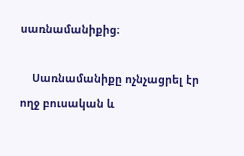սառնամանիքից։

    Սառնամանիքը ոչնչացրել էր ողջ բուսական և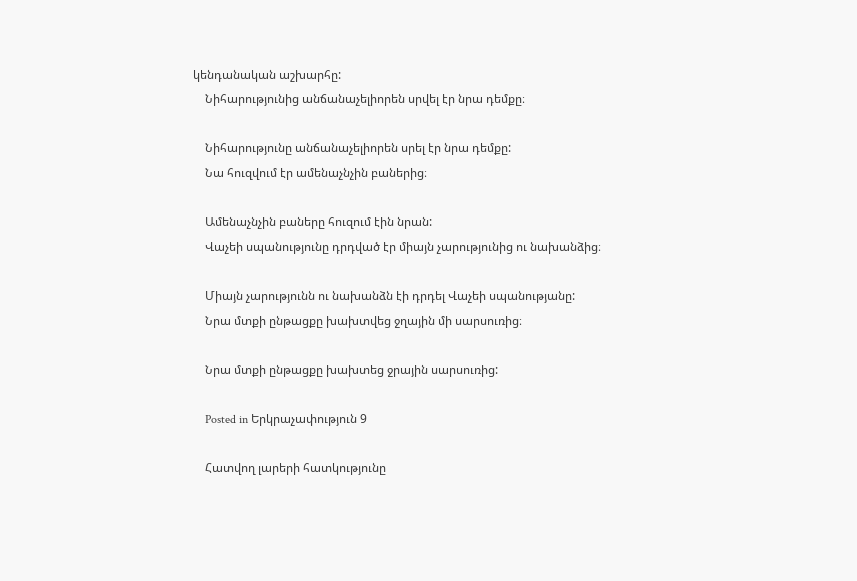կենդանական աշխարհը:
    Նիհարությունից անճանաչելիորեն սրվել էր նրա դեմքը։

    Նիհարությունը անճանաչելիորեն սրել էր նրա դեմքը:
    Նա հուզվում էր ամենաչնչին բաներից։

    Ամենաչնչին բաները հուզում էին նրան:
    Վաչեի սպանությունը դրդված էր միայն չարությունից ու նախանձից։

    Միայն չարությունն ու նախանձն էի դրդել Վաչեի սպանությանը:
    Նրա մտքի ընթացքը խախտվեց ջղային մի սարսուռից։

    Նրա մտքի ընթացքը խախտեց ջրային սարսուռից:

    Posted in Երկրաչափություն 9

    Հատվող լարերի հատկությունը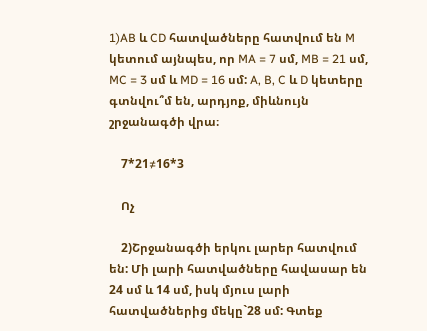1)AB և CD հատվածները հատվում են M կետում այնպես, որ MA = 7 սմ, MB = 21 սմ, MC = 3 սմ և MD = 16 սմ: A, B, C և D կետերը գտնվու՞մ են, արդյոք, միևնույն շրջանագծի վրա։

    7*21≠16*3

    Ոչ

    2)Շրջանագծի երկու լարեր հատվում են: Մի լարի հատվածները հավասար են 24 սմ և 14 սմ, իսկ մյուս լարի հատվածներից մեկը`28 սմ: Գտեք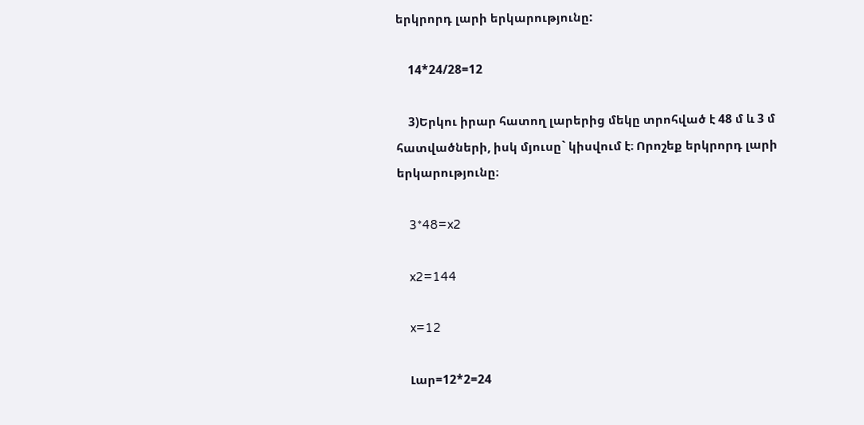երկրորդ լարի երկարությունը:

    14*24/28=12

    3)Երկու իրար հատող լարերից մեկը տրոհված է 48 մ և 3 մ հատվածների, իսկ մյուսը` կիսվում է։ Որոշեք երկրորդ լարի երկարությունը։

    3*48=x2

    x2=144

    x=12

    Լար=12*2=24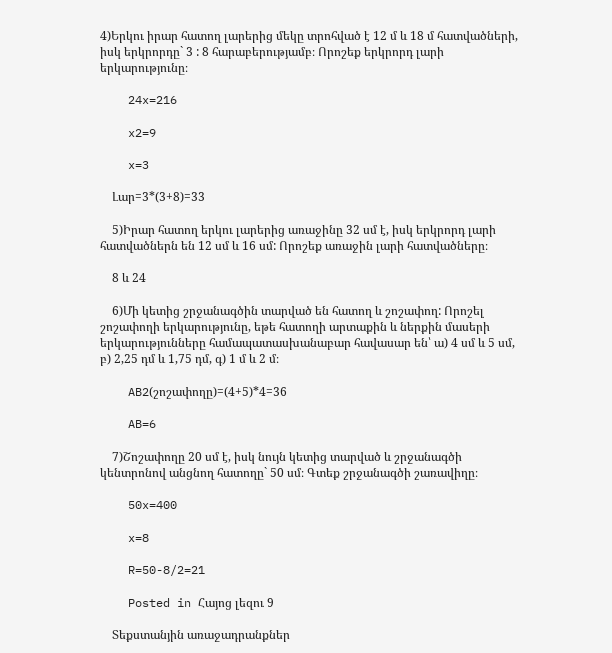4)Երկու իրար հատող լարերից մեկը տրոհված է 12 մ և 18 մ հատվածների, իսկ երկրորդը` 3 : 8 հարաբերությամբ։ Որոշեք երկրորդ լարի երկարությունը։

    24x=216

    x2=9

    x=3

    Լար=3*(3+8)=33

    5)Իրար հատող երկու լարերից առաջինը 32 սմ է, իսկ երկրորդ լարի հատվածներն են 12 սմ և 16 սմ: Որոշեք առաջին լարի հատվածները։

    8 և 24

    6)Մի կետից շրջանագծին տարված են հատող և շոշափող: Որոշել շոշափողի երկարությունը, եթե հատողի արտաքին և ներքին մասերի երկարությունները համապատասխանաբար հավասար են՝ ա) 4 սմ և 5 սմ, բ) 2,25 դմ և 1,75 դմ, գ) 1 մ և 2 մ։

    AB2(շոշափողը)=(4+5)*4=36

    AB=6

    7)Շոշափողը 20 սմ է, իսկ նույն կետից տարված և շրջանագծի կենտրոնով անցնող հատողը` 50 սմ։ Գտեք շրջանագծի շառավիղը։

    50x=400

    x=8

    R=50-8/2=21

    Posted in Հայոց լեզու 9

    Տեքստանյին առաջադրանքներ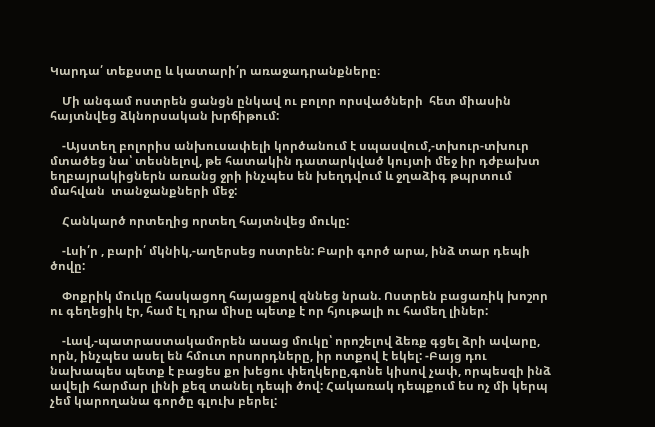Կարդա՛ տեքստը և կատարի՛ր առաջադրանքները։

    Մի անգամ ոստրեն ցանցն ընկավ ու բոլոր որսվածների  հետ միասին հայտնվեց ձկնորսական խրճիթում:

    -Այստեղ բոլորիս անխուսափելի կործանում է սպասվում,-տխուր-տխուր մտածեց նա՝ տեսնելով, թե հատակին դատարկված կույտի մեջ իր դժբախտ եղբայրակիցներն առանց ջրի ինչպես են խեղդվում և ջղաձիգ թպրտում մահվան  տանջանքների մեջ:

    Հանկարծ որտեղից որտեղ հայտնվեց մուկը:

    -Լսի՛ր , բարի՛ մկնիկ,-աղերսեց ոստրեն: Բարի գործ արա, ինձ տար դեպի ծովը:

    Փոքրիկ մուկը հասկացող հայացքով զննեց նրան. Ոստրեն բացառիկ խոշոր ու գեղեցիկ էր, համ էլ դրա միսը պետք է որ հյութալի ու համեղ լիներ:

    -Լավ,-պատրաստակամորեն ասաց մուկը՝ որոշելով ձեռք գցել ձրի ավարը, որն, ինչպես ասել են հմուտ որսորդները, իր ոտքով է եկել: -Բայց դու նախապես պետք է բացես քո խեցու փեղկերը,գոնե կիսով չափ, որպեսզի ինձ ավելի հարմար լինի քեզ տանել դեպի ծով: Հակառակ դեպքում ես ոչ մի կերպ չեմ կարողանա գործը գլուխ բերել: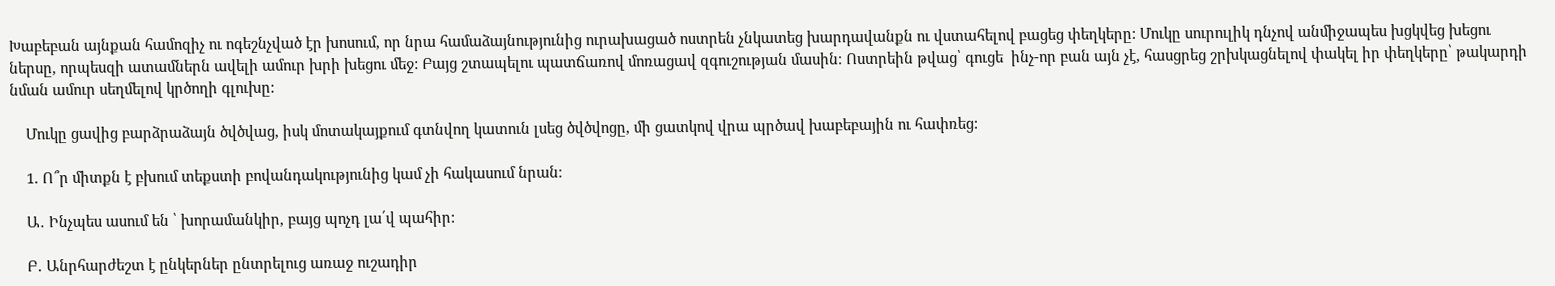Խաբեբան այնքան համոզիչ ու ոգեշնչված էր խոսում, որ նրա համաձայնությունից ուրախացած ոստրեն չնկատեց խարդավանքն ու վստահելով բացեց փեղկերը: Մուկը սուրուլիկ դնչով անմիջապես խցկվեց խեցու ներսը, որպեսզի ատամներն ավելի ամուր խրի խեցու մեջ: Բայց շտապելու պատճառով մոռացավ զգուշության մասին։ Ոստրեին թվաց՝ գուցե  ինչ-որ բան այն չէ, հասցրեց շրխկացնելով փակել իր փեղկերը՝ թակարդի նման ամուր սեղմելով կրծողի գլուխը:

    Մուկը ցավից բարձրաձայն ծվծվաց, իսկ մոտակայքում գտնվող կատուն լսեց ծվծվոցը, մի ցատկով վրա պրծավ խաբեբային ու հափռեց:

    1. Ո՞ր միտքն է բխում տեքստի բովանդակությունից կամ չի հակասում նրան։

    Ա․ Ինչպես ասում են ՝ խորամանկիր, բայց պոչդ լա՛վ պահիր:

    Բ․ Անրհարժեշտ է ընկերներ ընտրելուց առաջ ուշադիր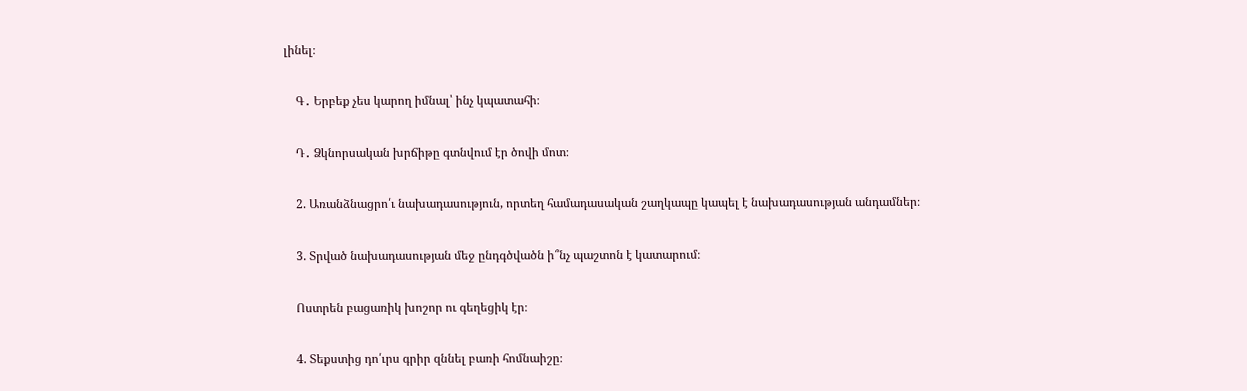լինել։

    Գ․ Երբեք չես կարող իմնալ՝ ինչ կպատահի։

    Դ․ Ձկնորսական խրճիթը գտնվում էր ծովի մոտ։

    2. Առանձնացրո՛ւ նախադասություն, որտեղ համադասական շաղկապը կապել է նախադասության անդամներ։

    3. Տրված նախադասության մեջ ընդգծվածն ի՞նչ պաշտոն է կատարում։

    Ոստրեն բացառիկ խոշոր ու գեղեցիկ էր։

    4. Տեքստից դո՛ւրս գրիր զննել բառի հոմնաիշը։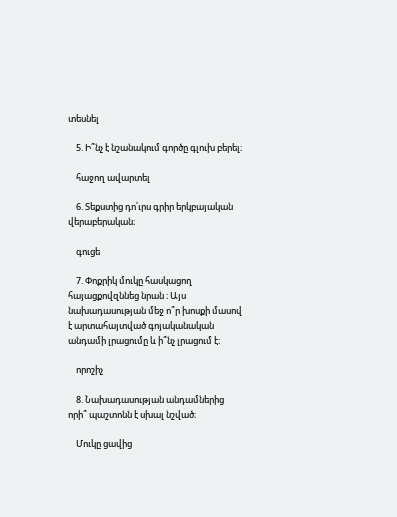տեսնել

    5. Ի՞նչ է նշանակում գործը գլուխ բերել։

    հաջող ավարտել

    6. Տեքստից դո՛ւրս գրիր երկբայական վերաբերական։

    գուցե

    7. Փոքրիկ մուկը հասկացող հայացքովզննեց նրան ։ Այս նախադասության մեջ ո՞ր խոսքի մասով է արտահայտված գոյականական անդամի լրացումը և ի՞նչ լրացում է։

    որոշիչ

    8. Նախադասության անդամներից որի՞ պաշտոնն է սխալ նշված։

    Մուկը ցավից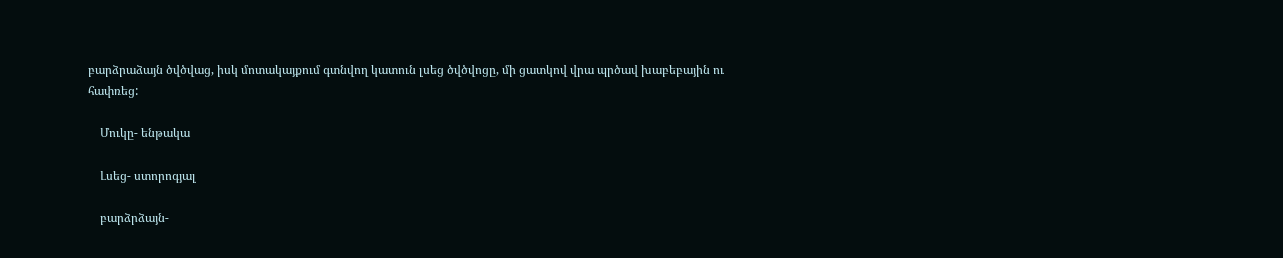բարձրաձայն ծվծվաց, իսկ մոտակայքում գտնվող կատուն լսեց ծվծվոցը, մի ցատկով վրա պրծավ խաբեբային ու հափռեց:

    Մուկը- ենթակա

    Լսեց- ստորոգյալ

    բարձրձայն-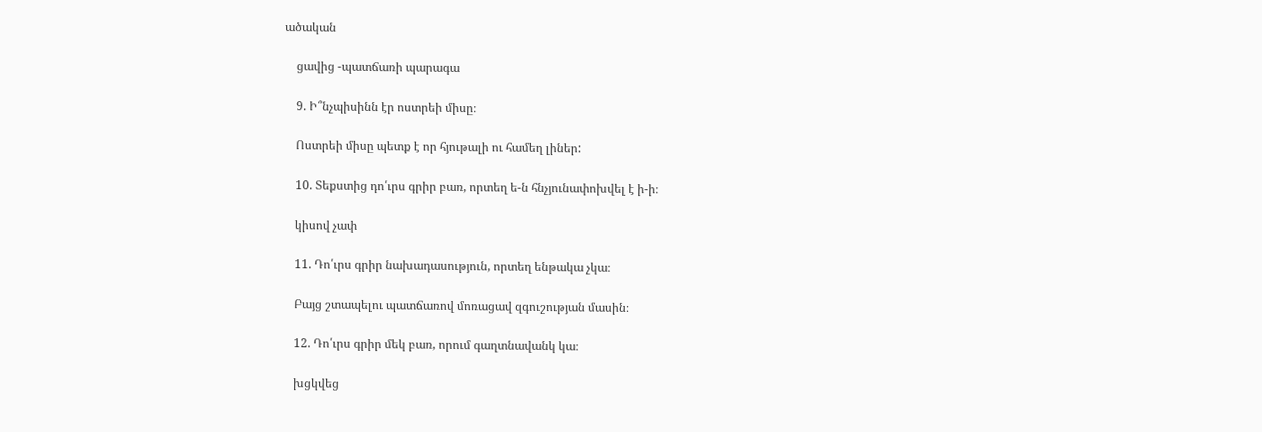ածական

    ցավից -պատճառի պարագա

    9. Ի՞նչպիսինն էր ոստրեի միսը։

    Ոստրեի միսը պետք է որ հյութալի ու համեղ լիներ:

    10. Տեքստից դո՛ւրս գրիր բառ, որտեղ ե-ն հնչյունափոխվել է ի-ի։

    կիսով չափ

    11. Դո՛ւրս գրիր նախադասություն, որտեղ ենթակա չկա։

    Բայց շտապելու պատճառով մոռացավ զգուշության մասին։

    12. Դո՛ւրս գրիր մեկ բառ, որում գաղտնավանկ կա։

    խցկվեց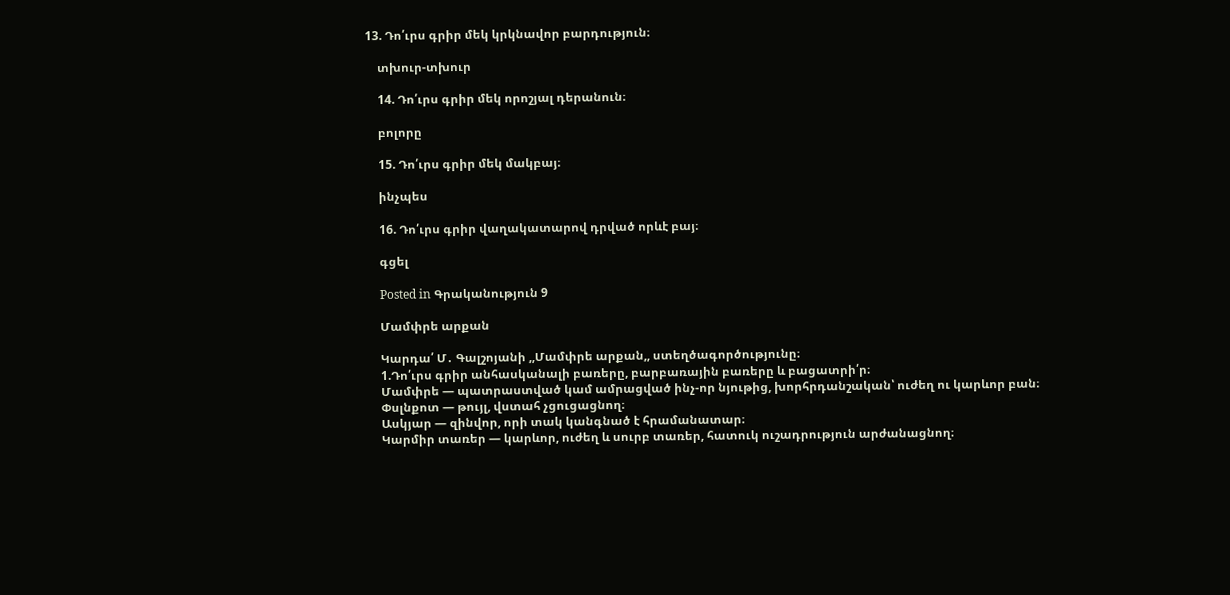13. Դո՛ւրս գրիր մեկ կրկնավոր բարդություն։

    տխուր-տխուր

    14. Դո՛ւրս գրիր մեկ որոշյալ դերանուն։

    բոլորը

    15. Դո՛ւրս գրիր մեկ մակբայ։

    ինչպես

    16. Դո՛ւրս գրիր վաղակատարով դրված որևէ բայ։

    գցել

    Posted in Գրականություն 9

    Մամփրե արքան

    Կարդա՛ Մ․ Գալշոյանի ,,Մամփրե արքան,, ստեղծագործությունը։
    1.Դո՛ւրս գրիր անհասկանալի բառերը, բարբառային բառերը և բացատրի՛ր։
    Մամփրե — պատրաստված կամ ամրացված ինչ-որ նյութից, խորհրդանշական՝ ուժեղ ու կարևոր բան։
    Փսլնքոտ — թույլ, վստահ չցուցացնող։
    Ասկյար — զինվոր, որի տակ կանգնած է հրամանատար։
    Կարմիր տառեր — կարևոր, ուժեղ և սուրբ տառեր, հատուկ ուշադրություն արժանացնող։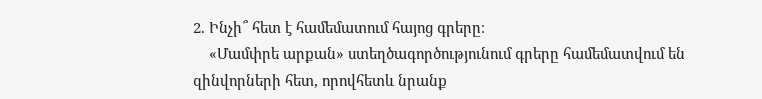2. Ինչի՞ հետ է համեմատում հայոց գրերը։
    «Մամփրե արքան» ստեղծագործությունում գրերը համեմատվում են զինվորների հետ, որովհետև նրանք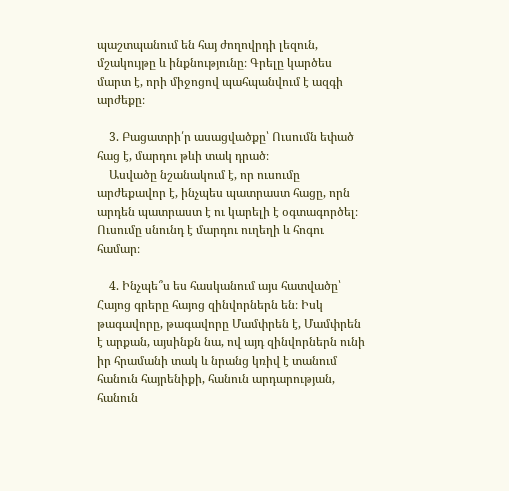պաշտպանում են հայ ժողովրդի լեզուն, մշակույթը և ինքնությունը։ Գրելը կարծես մարտ է, որի միջոցով պահպանվում է ազգի արժեքը։

    3. Բացատրի՛ր ասացվածքը՝ Ուսումն եփած հաց է, մարդու թևի տակ դրած։
    Ասվածը նշանակում է, որ ուսումը արժեքավոր է, ինչպես պատրաստ հացը, որն արդեն պատրաստ է ու կարելի է օգտագործել։ Ուսումը սնունդ է մարդու ուղեղի և հոգու համար։

    4. Ինչպե՞ս ես հասկանում այս հատվածը՝  Հայոց գրերը հայոց զինվորներն են։ Իսկ թագավորը, թագավորը Մամփրեն է, Մամփրեն է արքան, այսինքն նա, ով այդ զինվորներն ունի իր հրամանի տակ և նրանց կռիվ է տանում հանուն հայրենիքի, հանուն արդարության, հանուն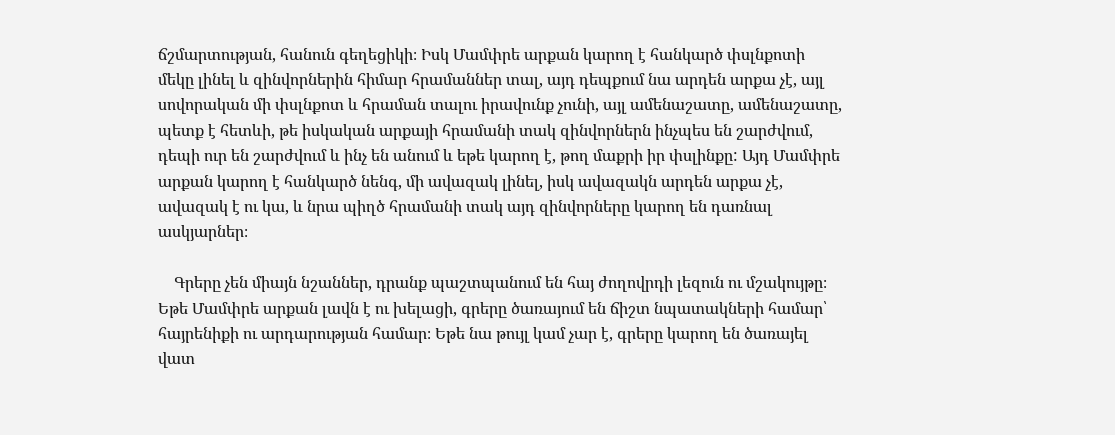ճշմարտության, հանուն գեղեցիկի։ Իսկ Մամփրե արքան կարող է հանկարծ փսլնքոտի մեկը լինել և զինվորներին հիմար հրամաններ տալ, այդ դեպքում նա արդեն արքա չէ, այլ սովորական մի փսլնքոտ և հրաման տալու իրավունք չունի, այլ ամենաշատը, ամենաշատը, պետք է հետևի, թե իսկական արքայի հրամանի տակ զինվորներն ինչպես են շարժվում, դեպի ուր են շարժվում և ինչ են անում և եթե կարող է, թող մաքրի իր փսլինքը: Այդ Մամփրե արքան կարող է հանկարծ նենգ, մի ավազակ լինել, իսկ ավազակն արդեն արքա չէ, ավազակ է ու կա, և նրա պիղծ հրամանի տակ այդ զինվորները կարող են դառնալ ասկյարներ։

    Գրերը չեն միայն նշաններ, դրանք պաշտպանում են հայ ժողովրդի լեզուն ու մշակույթը։ Եթե Մամփրե արքան լավն է ու խելացի, գրերը ծառայում են ճիշտ նպատակների համար՝ հայրենիքի ու արդարության համար։ Եթե նա թույլ կամ չար է, գրերը կարող են ծառայել վատ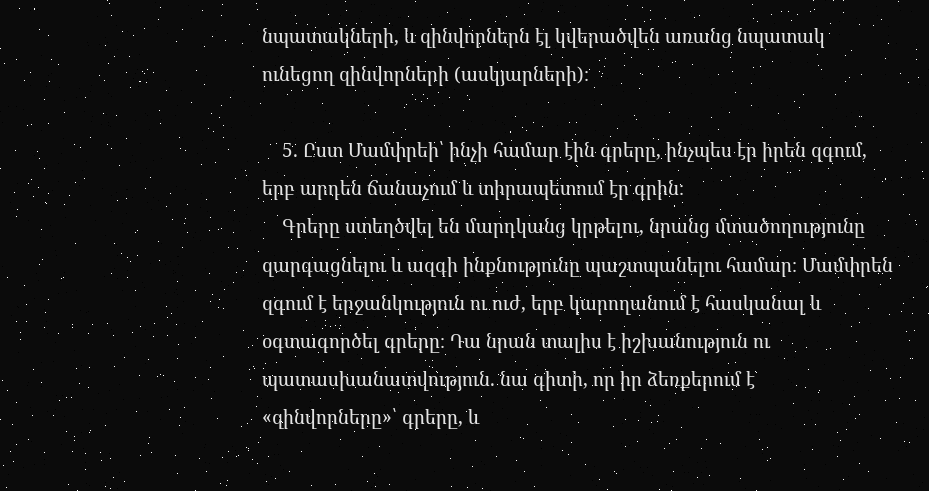նպատակների, և զինվորներն էլ կվերածվեն առանց նպատակ ունեցող զինվորների (ասկյարների)։

    5. Ըստ Մամփրեի՝ ինչի համար էին գրերը, ինչպես էր իրեն զգում, երբ արդեն ճանաչում և տիրապետում էր գրին։
    Գրերը ստեղծվել են մարդկանց կրթելու, նրանց մտածողությունը զարգացնելու և ազգի ինքնությունը պաշտպանելու համար։ Մամփրեն զգում է երջանկություն ու ուժ, երբ կարողանում է հասկանալ և օգտագործել գրերը։ Դա նրան տալիս է իշխանություն ու պատասխանատվություն. նա գիտի, որ իր ձեռքերում է «զինվորները»՝ գրերը, և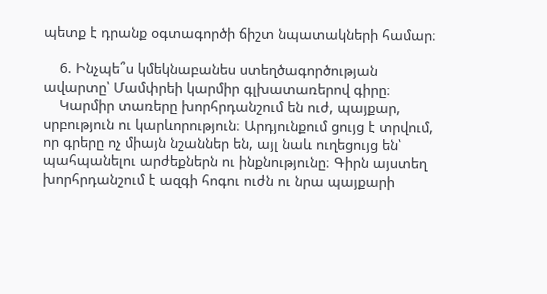պետք է դրանք օգտագործի ճիշտ նպատակների համար։

    6. Ինչպե՞ս կմեկնաբանես ստեղծագործության ավարտը՝ Մամփրեի կարմիր գլխատառերով գիրը։
    Կարմիր տառերը խորհրդանշում են ուժ, պայքար, սրբություն ու կարևորություն։ Արդյունքում ցույց է տրվում, որ գրերը ոչ միայն նշաններ են, այլ նաև ուղեցույց են՝ պահպանելու արժեքներն ու ինքնությունը։ Գիրն այստեղ խորհրդանշում է ազգի հոգու ուժն ու նրա պայքարի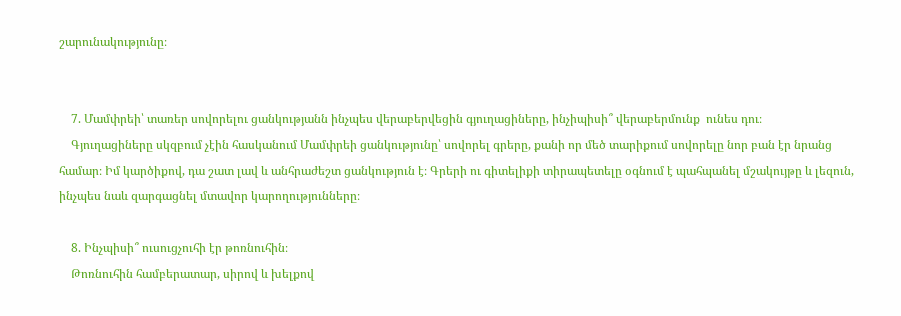շարունակությունը։


    7. Մամփրեի՝ տառեր սովորելու ցանկությանն ինչպես վերաբերվեցին գյուղացիները, ինչիպիսի՞ վերաբերմունք  ունես դու։
    Գյուղացիները սկզբում չէին հասկանում Մամփրեի ցանկությունը՝ սովորել գրերը, քանի որ մեծ տարիքում սովորելը նոր բան էր նրանց համար։ Իմ կարծիքով, դա շատ լավ և անհրաժեշտ ցանկություն է։ Գրերի ու գիտելիքի տիրապետելը օգնում է պահպանել մշակույթը և լեզուն, ինչպես նաև զարգացնել մտավոր կարողությունները։

    8. Ինչպիսի՞ ուսուցչուհի էր թոռնուհին։
    Թոռնուհին համբերատար, սիրով և խելքով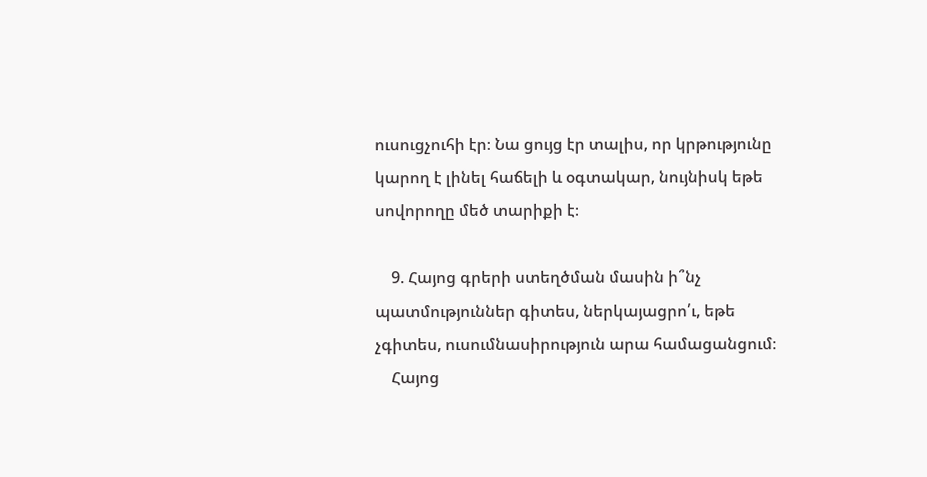ուսուցչուհի էր։ Նա ցույց էր տալիս, որ կրթությունը կարող է լինել հաճելի և օգտակար, նույնիսկ եթե սովորողը մեծ տարիքի է։

    9. Հայոց գրերի ստեղծման մասին ի՞նչ պատմություններ գիտես, ներկայացրո՛ւ, եթե չգիտես, ուսումնասիրություն արա համացանցում։
    Հայոց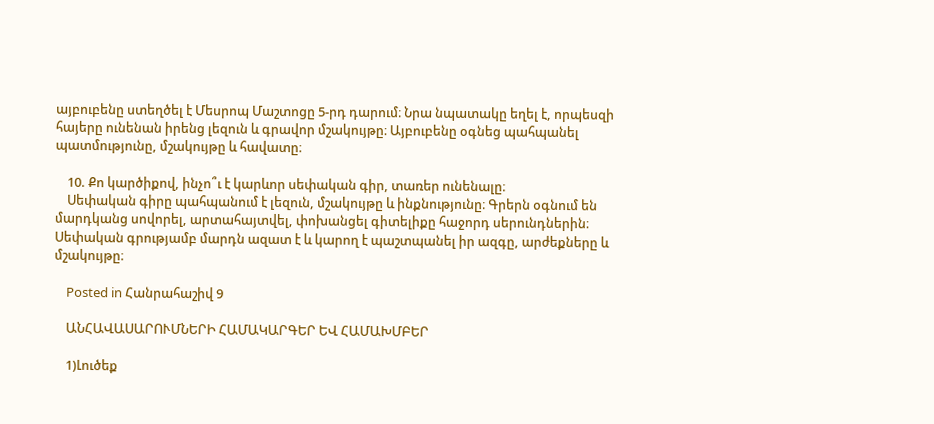այբուբենը ստեղծել է Մեսրոպ Մաշտոցը 5-րդ դարում։ Նրա նպատակը եղել է, որպեսզի հայերը ունենան իրենց լեզուն և գրավոր մշակույթը։ Այբուբենը օգնեց պահպանել պատմությունը, մշակույթը և հավատը։

    10. Քո կարծիքով, ինչո՞ւ է կարևոր սեփական գիր, տառեր ունենալը։
    Սեփական գիրը պահպանում է լեզուն, մշակույթը և ինքնությունը։ Գրերն օգնում են մարդկանց սովորել, արտահայտվել, փոխանցել գիտելիքը հաջորդ սերունդներին։ Սեփական գրությամբ մարդն ազատ է և կարող է պաշտպանել իր ազգը, արժեքները և մշակույթը։

    Posted in Հանրահաշիվ 9

    ԱՆՀԱՎԱՍԱՐՈՒՄՆԵՐԻ ՀԱՄԱԿԱՐԳԵՐ ԵՎ ՀԱՄԱԽՄԲԵՐ

    1)Լուծեք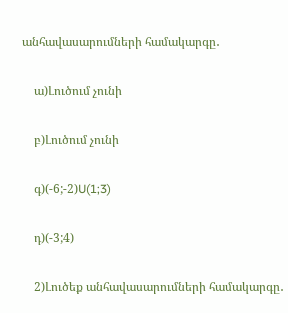անհավասարումների համակարգը․

    ա)Լուծում չունի

    բ)Լուծում չունի

    գ)(-6;-2)U(1;3)

    դ)(-3;4)

    2)Լուծեք անհավասարումների համակարգը․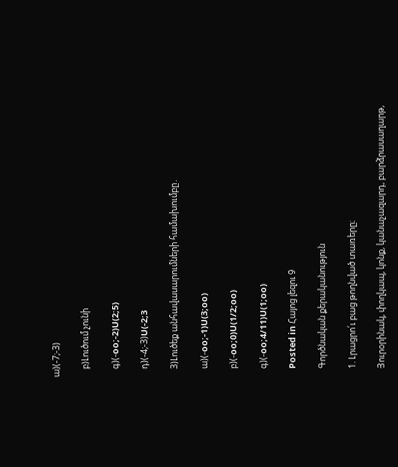ա)(-7;-3)

    բ)Լուծում չունի

    գ)(-oo;-2)U(2;5)

    դ)(-4;-3)U(-2;3

    3)Լուծեք անհավասարումների համախումբը․

    ա)(-oo;-1)U(3;oo)

    բ)(-oo;0)U(1/2;oo)

    գ)(-oo;4/11)U(1;oo)

    Posted in Հայոց լեզու 9

    Գործնական քերականություն

    1. Լրացրո՛ւ բաց թողնված տառերը։

    Յուրօրինակ, փողկապ, կոնք, կանաչազարդ, բարձրասաղարթ,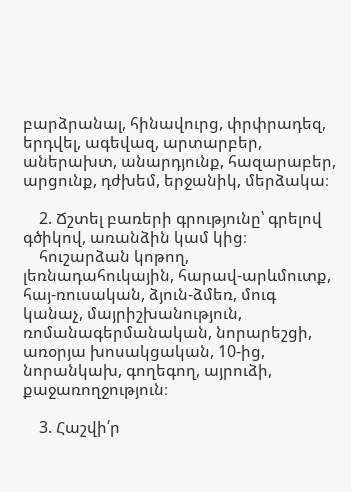բարձրանալ, հինավուրց, փրփրադեզ, երդվել, ագեվազ, արտարբեր, աներախտ, անարդյունք, հազարաբեր, արցունք, դժխեմ, երջանիկ, մերձակա։

    2. Ճշտել բառերի գրությունը՝ գրելով գծիկով, առանձին կամ կից։
    հուշարձան կոթող, լեռնադահուկային, հարավ-արևմուտք, հայ-ռուսական, ձյուն-ձմեռ, մուգ կանաչ, մայրիշխանություն, ռոմանագերմանական, նորարեշցի, առօրյա խոսակցական, 10-ից, նորանկախ, գողեգող, այրուձի, քաջառողջություն։

    3. Հաշվի՛ր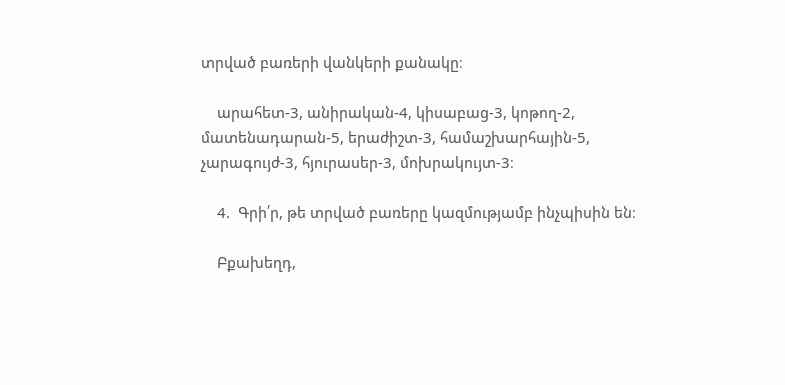տրված բառերի վանկերի քանակը։

    արահետ-3, անիրական-4, կիսաբաց-3, կոթող-2, մատենադարան-5, երաժիշտ-3, համաշխարհային-5, չարագույժ-3, հյուրասեր-3, մոխրակույտ-3։

    4.  Գրի՛ր, թե տրված բառերը կազմությամբ ինչպիսին են։

    Բքախեղդ,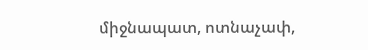միջնապատ, ոտնաչափ,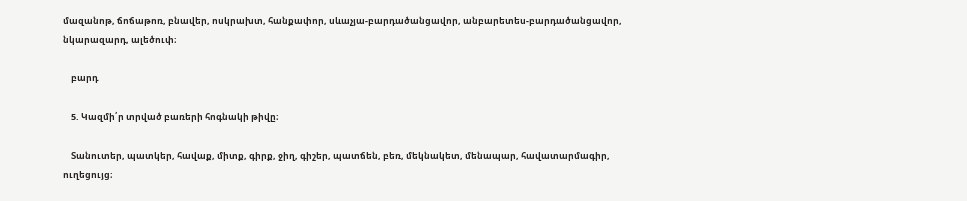մազանոթ, ճոճաթոռ, բնավեր, ոսկրախտ, հանքափոր, սևաչյա-բարդածանցավոր, անբարետես-բարդածանցավոր, նկարազարդ, ալեծուփ։

    բարդ

    5. Կազմի՛ր տրված բառերի հոգնակի թիվը։

    Տանուտեր, պատկեր, հավաք, միտք, գիրք, ջիղ, գիշեր, պատճեն, բեռ, մեկնակետ, մենապար, հավատարմագիր, ուղեցույց։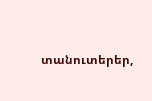տանուտերեր,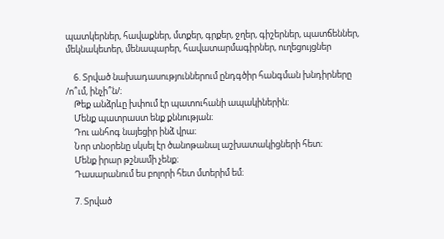պատկերներ, հավաքներ, մտքեր, գրքեր, ջղեր, գիշերներ, պատճեններ, մեկնակետեր, մենապարեր, հավատարմագիրներ, ուղեցույցներ

    6. Տրված նախադասություններում ընդգծիր հանգման խնդիրները /ո՞ւմ, ինչի՞ն/։
    Թեք անձրևը խփում էր պատուհանի ապակիներին։
    Մենք պատրաստ ենք քննության։
    Դու անհոգ նայեցիր ինձ վրա։
    Նոր տնօրենը սկսել էր ծանոթանալ աշխատակիցների հետ։
    Մենք իրար թշնամի չենք։
    Դասարանում ես բոլորի հետ մտերիմ եմ։

    7. Տրված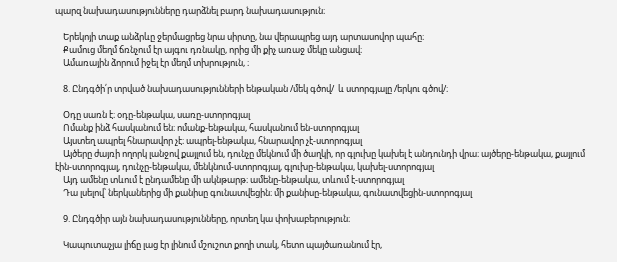պարզ նախադասությունները դարձնել բարդ նախադասություն։

    Երեկոյի տաք անձրևը ջերմացրեց նրա սիրտը, նա վերապրեց այդ արտասովոր պահը։
    Քամուց մեղմ ճռնչում էր այգու դռնակը, որից մի քիչ առաջ մեկը անցավ։
    Ամառային ձորում իջել էր մեղմ տխրություն, ։

    8. Ընդգծի՛ր տրված նախադասությունների ենթական /մեկ գծով/  և ստորգյալը /երկու գծով/։

    Օդը սառն է։ օդը-ենթակա, սառը-ստորոգյալ
    Ոմանք ինձ հասկանում են։ ոմանք-ենթակա, հասկանում են-ստորոգյալ
    Այստեղ ապրել հնարավոր չէ։ ապրել-ենթակա, հնարավոր չէ-ստորոգյալ
    Այծերը ժայռի ողորկ լանջով քայլում են, դունչը մեկնում մի ծաղկի, որ գլուխը կախել է անդունդի վրա։ այծերը-ենթակա, քայլում էին-ստորոգյալ, դունչը-ենթակա, մենկնում-ստորոգյալ, գլուխը-ենթակա, կախել-ստորոգյալ
    Այդ ամենը տևում է ընդամենը մի ակնթարթ։ ամենը-ենթակա, տևում է-ստորոգյալ
    Դա լսելով՝ ներկաներից մի քանիսը գունատվեցին։ մի քանիսը-ենթակա, գունատվեցին-ստորոգյալ

    9. Ընդգծիր այն նախադասությունները, որտեղ կա փոխաբերություն։

    Կապուտաչյա լիճը լաց էր լինում մշուշոտ քողի տակ, հետո պայծառանում էր,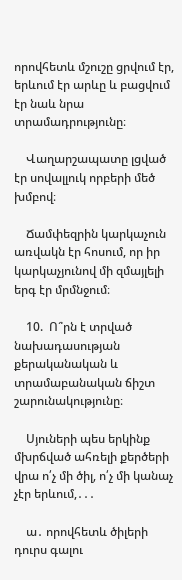որովհետև մշուշը ցրվում էր, երևում էր արևը և բացվում էր նաև նրա տրամադրությունը։

    Վաղարշապատը լցված էր սովալլուկ որբերի մեծ խմբով։

    Ճամփեզրին կարկաչուն առվակն էր հոսում, որ իր կարկաչյունով մի զմայլելի երգ էր մրմնջում։

    10.  Ո՞րն է տրված նախադասության քերականական և տրամաբանական ճիշտ շարունակությունը։

    Սյուների պես երկինք մխրճված ահռելի քերծերի վրա ո՛չ մի ծիլ, ո՛չ մի կանաչ չէր երևում,․․․

    ա․ որովհետև ծիլերի դուրս գալու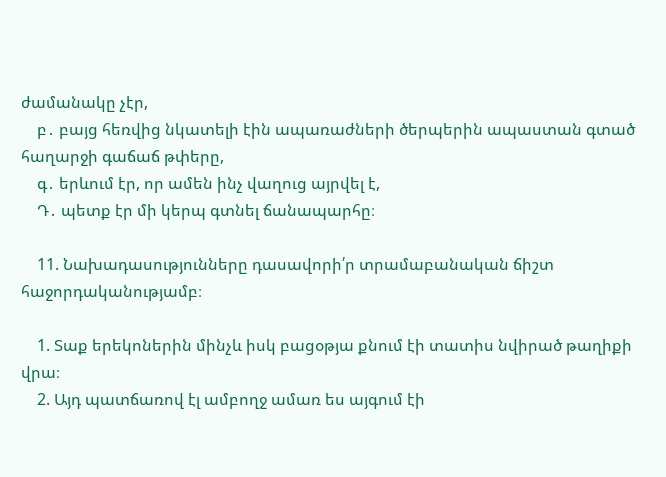ժամանակը չէր,
    բ․ բայց հեռվից նկատելի էին ապառաժների ծերպերին ապաստան գտած հաղարջի գաճաճ թփերը,
    գ․ երևում էր, որ ամեն ինչ վաղուց այրվել է,
    Դ․ պետք էր մի կերպ գտնել ճանապարհը։

    11. Նախադասությունները դասավորի՛ր տրամաբանական ճիշտ հաջորդականությամբ։

    1. Տաք երեկոներին մինչև իսկ բացօթյա քնում էի տատիս նվիրած թաղիքի վրա։
    2. Այդ պատճառով էլ ամբողջ ամառ ես այգում էի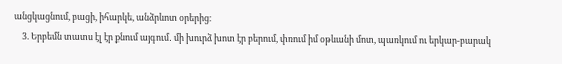անցկացնում, բացի, իհարկե, անձրևոտ օրերից։
    3. Երբեմն տատս էլ էր քնում այգում․ մի խուրձ խոտ էր բերում, փռում իմ օթևանի մոտ, պառկում ու երկար-բարակ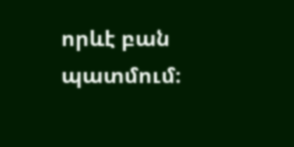որևէ բան պատմում։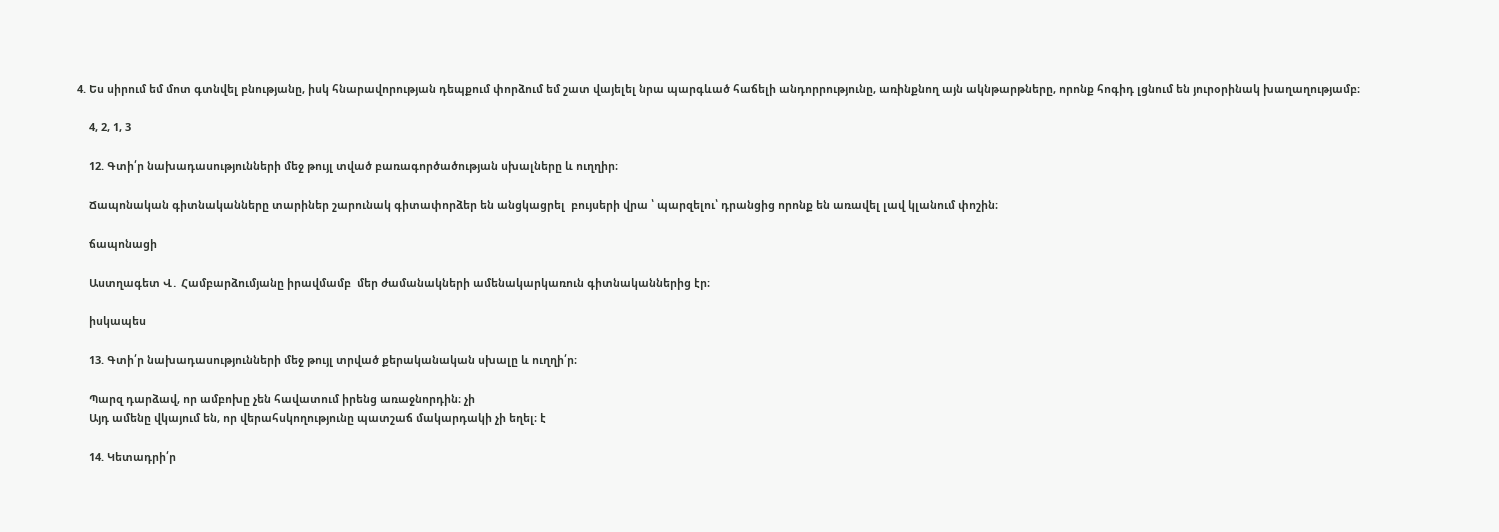4. Ես սիրում եմ մոտ գտնվել բնությանը, իսկ հնարավորության դեպքում փորձում եմ շատ վայելել նրա պարգևած հաճելի անդորրությունը, առինքնող այն ակնթարթները, որոնք հոգիդ լցնում են յուրօրինակ խաղաղությամբ։

    4, 2, 1, 3

    12. Գտի՛ր նախադասությունների մեջ թույլ տված բառագործածության սխալները և ուղղիր։

    Ճապոնական գիտնականները տարիներ շարունակ գիտափորձեր են անցկացրել  բույսերի վրա ՝ պարզելու՝ դրանցից որոնք են առավել լավ կլանում փոշին։

    ճապոնացի

    Աստղագետ Վ․ Համբարձումյանը իրավմամբ  մեր ժամանակների ամենակարկառուն գիտնականներից էր։

    իսկապես

    13. Գտի՛ր նախադասությունների մեջ թույլ տրված քերականական սխալը և ուղղի՛ր։

    Պարզ դարձավ, որ ամբոխը չեն հավատում իրենց առաջնորդին։ չի
    Այդ ամենը վկայում են, որ վերահսկողությունը պատշաճ մակարդակի չի եղել։ է

    14. Կետադրի՛ր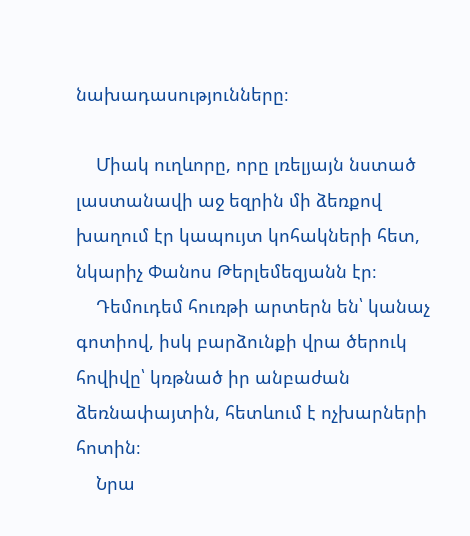նախադասությունները։

    Միակ ուղևորը, որը լռելյայն նստած լաստանավի աջ եզրին մի ձեռքով խաղում էր կապույտ կոհակների հետ, նկարիչ Փանոս Թերլեմեզյանն էր։
    Դեմուդեմ հուռթի արտերն են՝ կանաչ գոտիով, իսկ բարձունքի վրա ծերուկ հովիվը՝ կռթնած իր անբաժան ձեռնափայտին, հետևում է ոչխարների հոտին։
    Նրա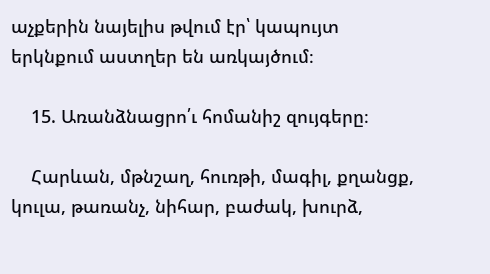աչքերին նայելիս թվում էր՝ կապույտ երկնքում աստղեր են առկայծում։

    15. Առանձնացրո՛ւ հոմանիշ զույգերը։

    Հարևան, մթնշաղ, հուռթի, մագիլ, քղանցք, կուլա, թառանչ, նիհար, բաժակ, խուրձ,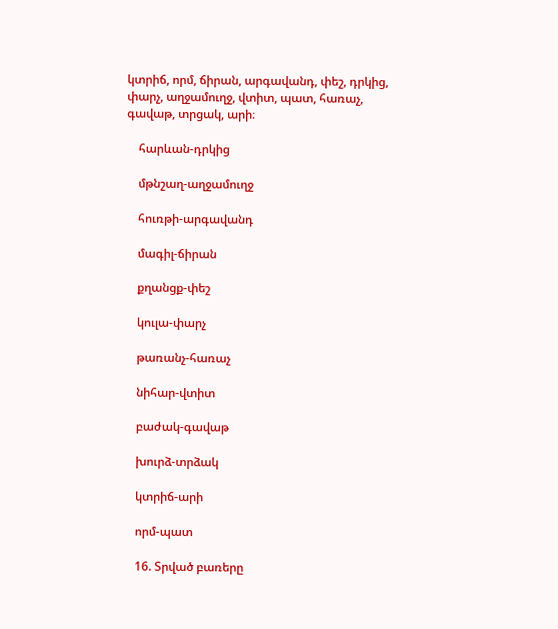կտրիճ, որմ, ճիրան, արգավանդ, փեշ, դրկից, փարչ, աղջամուղջ, վտիտ, պատ, հառաչ, գավաթ, տրցակ, արի։

    հարևան-դրկից

    մթնշաղ-աղջամուղջ

    հուռթի-արգավանդ

    մագիլ-ճիրան

    քղանցք-փեշ

    կուլա-փարչ

    թառանչ-հառաչ

    նիհար-վտիտ

    բաժակ-գավաթ

    խուրձ-տրձակ

    կտրիճ-արի

    որմ-պատ

    16. Տրված բառերը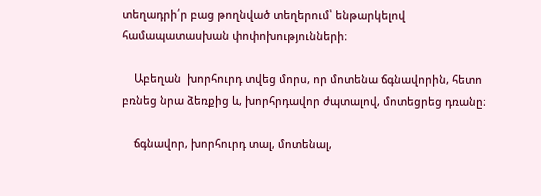տեղադրի՛ր բաց թողնված տեղերում՝ ենթարկելով համապատասխան փոփոխությունների։

    Աբեղան  խորհուրդ տվեց մորս, որ մոտենա ճգնավորին, հետո բռնեց նրա ձեռքից և, խորհրդավոր ժպտալով, մոտեցրեց դռանը։

    ճգնավոր, խորհուրդ տալ, մոտենալ,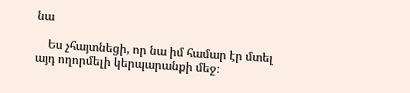նա

    Ես չհայտնեցի, որ նա իմ համար էր մտել այդ ողորմելի կերպարանքի մեջ։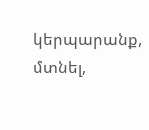կերպարանք, մտնել,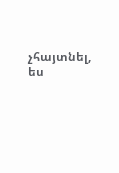չհայտնել, ես